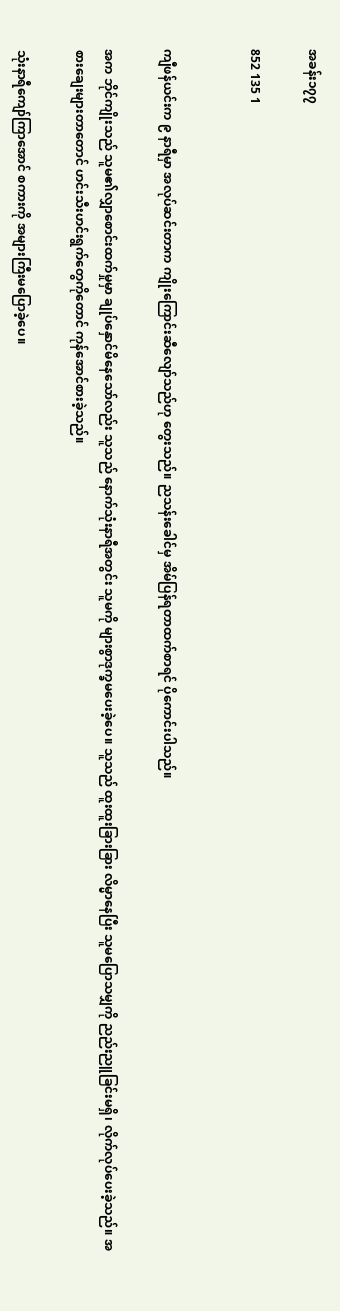အခန်း၁၇၇

852 135 1


ကျီဖန်ယင်းက ၉ နာရီမှာ အလုပ်ဆင်းတာက ကျိုးကြောင်းဆီလျော်သည်ဟု တွေးသည်။ ညသန်းခေါင်မှ အိမ်ပြန်ရတာထက်စာရင် ပိုကောင်းပါသည်။

အက ဘိုင်ကျိုးသည် သူမ၏လျှာစောင်းထက်မှုမှာ ချုပ်နှောင်မိနေသော်လည်း သူသည် နောက်သုံးနာရီအတွင်း သူမကို များစွာဒုက္ခမပေးခဲ့ပေ။ သူသည် ထူးထူးခြားခြား လိမ္မာနေပြီး သူမပြောသမျှကို ညည်းညူခြင်းမရှိ၊ လိုက်လုပ်ပေးခဲ့သည်။ အစားချေးများတာတောင် ဟင်းသီးဟင်းရွက်တွေကိုတောင် ကုန်အောင်စားခဲ့သည်။

သုံးနာရီကျော်ကြာအောင် စကားကို အများကြီးမပြောခဲ့ပေ။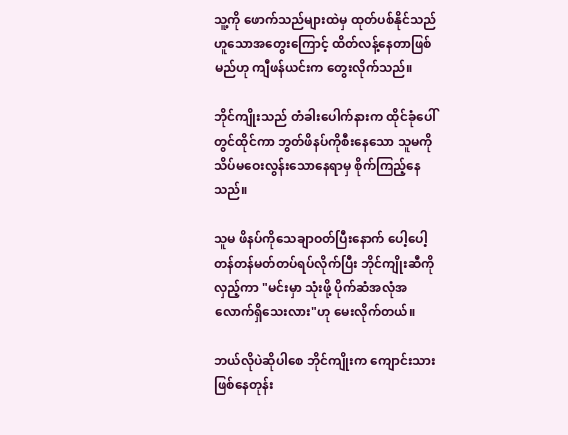သူ့ကို ဖောက်သည်များထဲမှ ထုတ်ပစ်နိုင်သည်ဟူသောအတွေးကြောင့် ထိတ်လန့်နေတာဖြစ်မည်ဟု ကျီဖန်ယင်းက တွေးလိုက်သည်။

ဘိုင်ကျိုးသည် တံခါးပေါက်နားက ထိုင်ခုံပေါ်တွင်ထိုင်ကာ ဘွတ်ဖိနပ်ကိုစီးနေသော သူမကို သိပ်မဝေးလွန်းသောနေရာမှ စိုက်ကြည့်နေသည်။

သူမ ဖိနပ်ကိုသေချာဝတ်ပြီးနောက် ပေါ့ပေါ့တန်တန်မတ်တပ်ရပ်လိုက်ပြီး ဘိုင်ကျိုးဆီကို လှည့်ကာ "မင်းမှာ သုံးဖို့ ပိုက်ဆံအလုံအလောက်ရှိသေးလား"ဟု မေးလိုက်တယ်။

ဘယ်လိုပဲဆိုပါစေ ဘိုင်ကျိုးက ကျောင်းသားဖြစ်နေတုန်း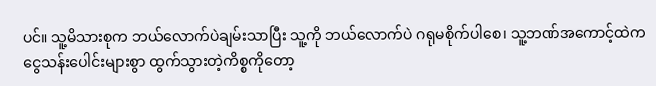ပင်။ သူ့မိသားစုက ဘယ်လောက်ပဲချမ်းသာပြီး သူ့ကို ဘယ်လောက်ပဲ ဂရုမစိုက်ပါစေ၊ သူ့ဘဏ်အကောင့်ထဲက ငွေသန်းပေါင်းများစွာ ထွက်သွားတဲ့ကိစ္စကိုတော့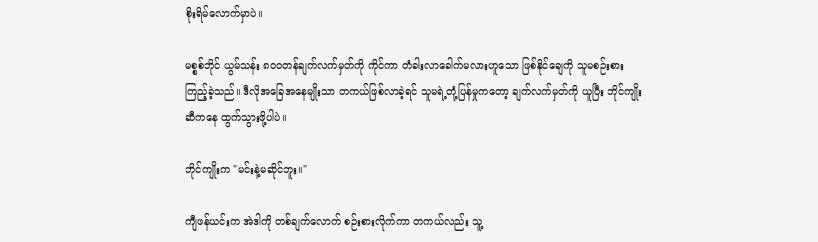စိုးရိမ်လောက်မှာပဲ။

မစ္စစ်ဘိုင် ယွမ်သန်း ၈၀၀တန်ချက်လက်မှတ်ကို ကိုင်ကာ တံခါးလာခေါက်မလားဟူသော ဖြစ်နိုင်ချေကို သူမစဉ်းစားကြည့်ခဲ့သည်။ ဒီလိုအခြေအနေမျိုးသာ တကယ်ဖြစ်လာခဲ့ရင် သူမရဲ့တုံ့ပြန်မှုကတော့ ချက်လက်မှတ်ကို ယူပြီး ဘိုင်ကျိုးဆီကနေ ထွက်သွားဖို့ပါပဲ။

ဘိုင်ကျိုးက "မင်းနဲ့မဆိုင်ဘူး။"

ကျီဖန်ယင်းက အဲဒါကို တစ်ချက်လောက် စဉ်းစားလိုက်ကာ တကယ်လည်း သူ့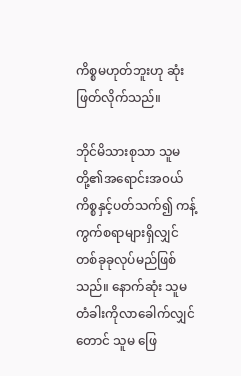ကိစ္စမဟုတ်ဘူးဟု ဆုံးဖြတ်လိုက်သည်။

ဘိုင်မိသားစုသာ သူမတို့၏အရောင်းအ၀ယ်ကိစ္စနှင့်ပတ်သက်၍ ကန့်ကွက်စရာများရှိလျှင် တစ်ခုခုလုပ်မည်ဖြစ်သည်။ နောက်ဆုံး သူမ တံခါးကိုလာခေါက်လျှင်တောင် သူမ ဖြေ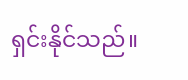ရှင်းနိုင်သည်။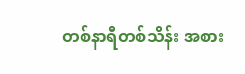တစ်နာရီတစ်သိန်း အစား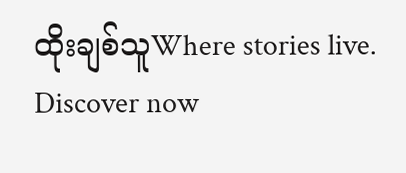ထိုးချစ်သူWhere stories live. Discover now